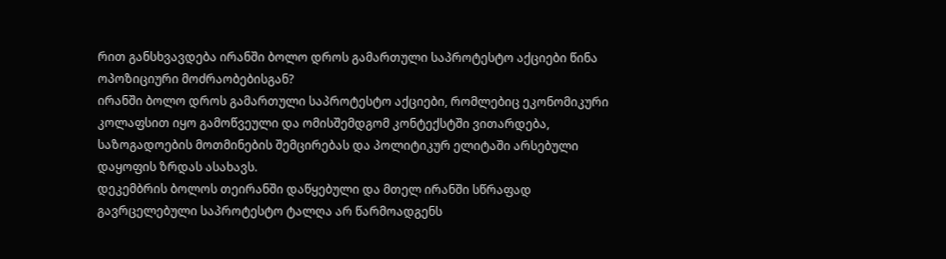რით განსხვავდება ირანში ბოლო დროს გამართული საპროტესტო აქციები წინა ოპოზიციური მოძრაობებისგან?
ირანში ბოლო დროს გამართული საპროტესტო აქციები, რომლებიც ეკონომიკური კოლაფსით იყო გამოწვეული და ომისშემდგომ კონტექსტში ვითარდება, საზოგადოების მოთმინების შემცირებას და პოლიტიკურ ელიტაში არსებული დაყოფის ზრდას ასახავს.
დეკემბრის ბოლოს თეირანში დაწყებული და მთელ ირანში სწრაფად გავრცელებული საპროტესტო ტალღა არ წარმოადგენს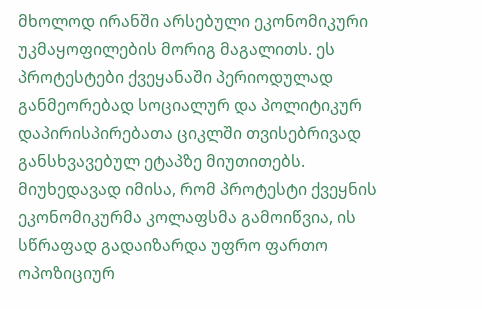მხოლოდ ირანში არსებული ეკონომიკური უკმაყოფილების მორიგ მაგალითს. ეს პროტესტები ქვეყანაში პერიოდულად განმეორებად სოციალურ და პოლიტიკურ დაპირისპირებათა ციკლში თვისებრივად განსხვავებულ ეტაპზე მიუთითებს.
მიუხედავად იმისა, რომ პროტესტი ქვეყნის ეკონომიკურმა კოლაფსმა გამოიწვია, ის სწრაფად გადაიზარდა უფრო ფართო ოპოზიციურ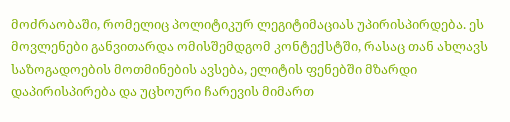მოძრაობაში, რომელიც პოლიტიკურ ლეგიტიმაციას უპირისპირდება. ეს მოვლენები განვითარდა ომისშემდგომ კონტექსტში, რასაც თან ახლავს საზოგადოების მოთმინების ავსება, ელიტის ფენებში მზარდი დაპირისპირება და უცხოური ჩარევის მიმართ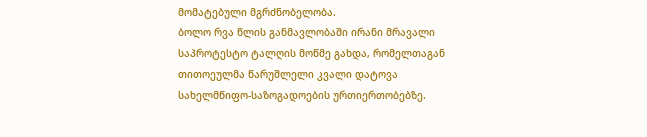მომატებული მგრძნობელობა.
ბოლო რვა წლის განმავლობაში ირანი მრავალი საპროტესტო ტალღის მოწმე გახდა, რომელთაგან თითოეულმა წარუშლელი კვალი დატოვა სახელმწიფო-საზოგადოების ურთიერთობებზე.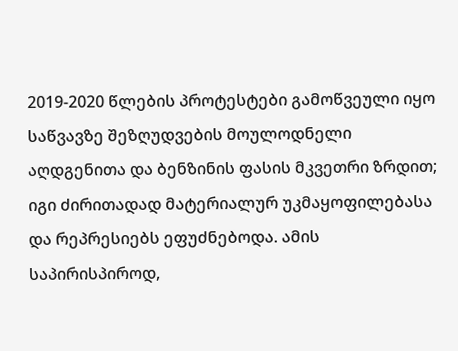2019-2020 წლების პროტესტები გამოწვეული იყო საწვავზე შეზღუდვების მოულოდნელი აღდგენითა და ბენზინის ფასის მკვეთრი ზრდით; იგი ძირითადად მატერიალურ უკმაყოფილებასა და რეპრესიებს ეფუძნებოდა. ამის საპირისპიროდ,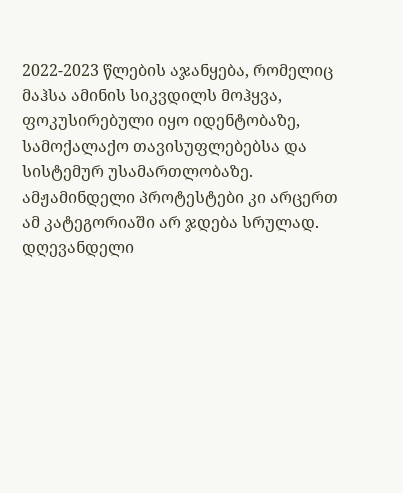2022-2023 წლების აჯანყება, რომელიც მაჰსა ამინის სიკვდილს მოჰყვა, ფოკუსირებული იყო იდენტობაზე, სამოქალაქო თავისუფლებებსა და სისტემურ უსამართლობაზე.
ამჟამინდელი პროტესტები კი არცერთ ამ კატეგორიაში არ ჯდება სრულად. დღევანდელი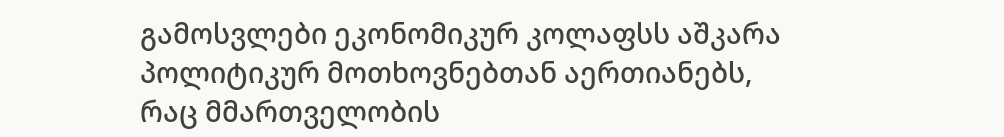გამოსვლები ეკონომიკურ კოლაფსს აშკარა პოლიტიკურ მოთხოვნებთან აერთიანებს, რაც მმართველობის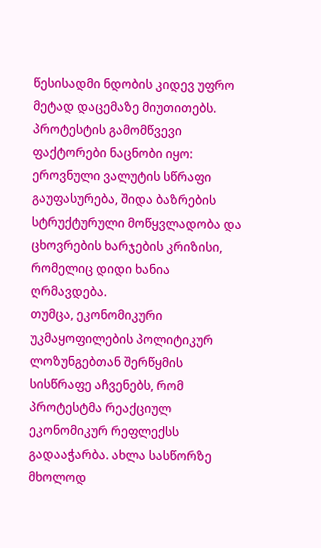წესისადმი ნდობის კიდევ უფრო მეტად დაცემაზე მიუთითებს.
პროტესტის გამომწვევი ფაქტორები ნაცნობი იყო: ეროვნული ვალუტის სწრაფი გაუფასურება, შიდა ბაზრების სტრუქტურული მოწყვლადობა და ცხოვრების ხარჯების კრიზისი, რომელიც დიდი ხანია ღრმავდება.
თუმცა, ეკონომიკური უკმაყოფილების პოლიტიკურ ლოზუნგებთან შერწყმის სისწრაფე აჩვენებს, რომ პროტესტმა რეაქციულ ეკონომიკურ რეფლექსს გადააჭარბა. ახლა სასწორზე მხოლოდ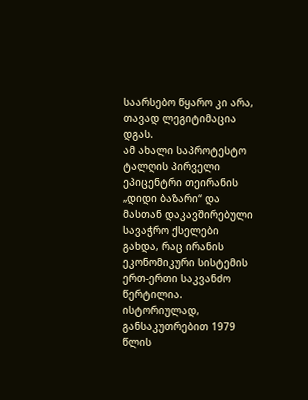საარსებო წყარო კი არა, თავად ლეგიტიმაცია დგას.
ამ ახალი საპროტესტო ტალღის პირველი ეპიცენტრი თეირანის „დიდი ბაზარი“ და მასთან დაკავშირებული სავაჭრო ქსელები გახდა, რაც ირანის ეკონომიკური სისტემის ერთ-ერთი საკვანძო წერტილია.
ისტორიულად, განსაკუთრებით 1979 წლის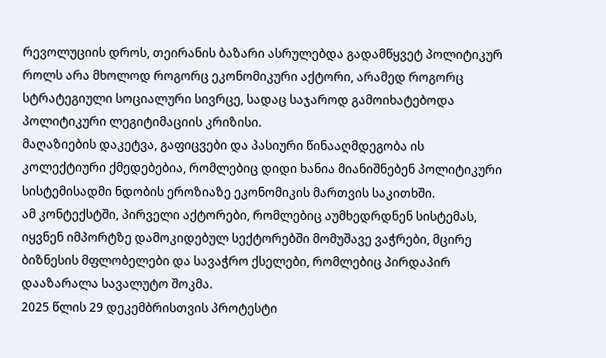რევოლუციის დროს, თეირანის ბაზარი ასრულებდა გადამწყვეტ პოლიტიკურ როლს არა მხოლოდ როგორც ეკონომიკური აქტორი, არამედ როგორც სტრატეგიული სოციალური სივრცე, სადაც საჯაროდ გამოიხატებოდა პოლიტიკური ლეგიტიმაციის კრიზისი.
მაღაზიების დაკეტვა, გაფიცვები და პასიური წინააღმდეგობა ის კოლექტიური ქმედებებია, რომლებიც დიდი ხანია მიანიშნებენ პოლიტიკური სისტემისადმი ნდობის ეროზიაზე ეკონომიკის მართვის საკითხში.
ამ კონტექსტში, პირველი აქტორები, რომლებიც აუმხედრდნენ სისტემას, იყვნენ იმპორტზე დამოკიდებულ სექტორებში მომუშავე ვაჭრები, მცირე ბიზნესის მფლობელები და სავაჭრო ქსელები, რომლებიც პირდაპირ დააზარალა სავალუტო შოკმა.
2025 წლის 29 დეკემბრისთვის პროტესტი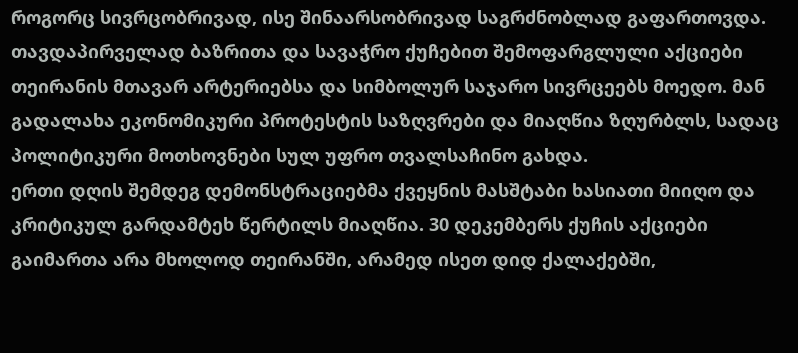როგორც სივრცობრივად, ისე შინაარსობრივად საგრძნობლად გაფართოვდა. თავდაპირველად ბაზრითა და სავაჭრო ქუჩებით შემოფარგლული აქციები თეირანის მთავარ არტერიებსა და სიმბოლურ საჯარო სივრცეებს მოედო. მან გადალახა ეკონომიკური პროტესტის საზღვრები და მიაღწია ზღურბლს, სადაც პოლიტიკური მოთხოვნები სულ უფრო თვალსაჩინო გახდა.
ერთი დღის შემდეგ დემონსტრაციებმა ქვეყნის მასშტაბი ხასიათი მიიღო და კრიტიკულ გარდამტეხ წერტილს მიაღწია. 30 დეკემბერს ქუჩის აქციები გაიმართა არა მხოლოდ თეირანში, არამედ ისეთ დიდ ქალაქებში,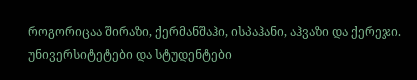როგორიცაა შირაზი, ქერმანშაჰი, ისპაჰანი, აჰვაზი და ქერეჯი.
უნივერსიტეტები და სტუდენტები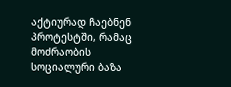აქტიურად ჩაებნენ პროტესტში, რამაც მოძრაობის სოციალური ბაზა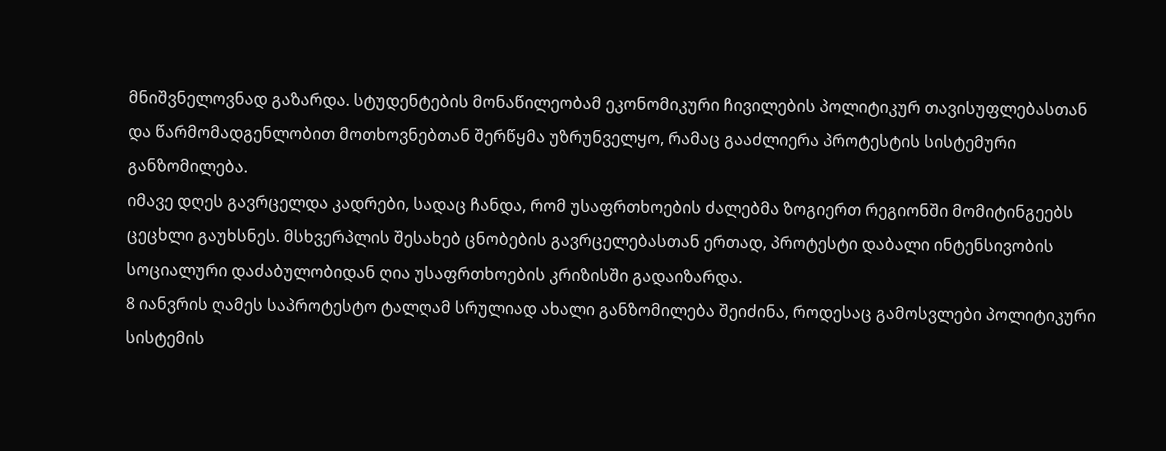მნიშვნელოვნად გაზარდა. სტუდენტების მონაწილეობამ ეკონომიკური ჩივილების პოლიტიკურ თავისუფლებასთან და წარმომადგენლობით მოთხოვნებთან შერწყმა უზრუნველყო, რამაც გააძლიერა პროტესტის სისტემური განზომილება.
იმავე დღეს გავრცელდა კადრები, სადაც ჩანდა, რომ უსაფრთხოების ძალებმა ზოგიერთ რეგიონში მომიტინგეებს ცეცხლი გაუხსნეს. მსხვერპლის შესახებ ცნობების გავრცელებასთან ერთად, პროტესტი დაბალი ინტენსივობის სოციალური დაძაბულობიდან ღია უსაფრთხოების კრიზისში გადაიზარდა.
8 იანვრის ღამეს საპროტესტო ტალღამ სრულიად ახალი განზომილება შეიძინა, როდესაც გამოსვლები პოლიტიკური სისტემის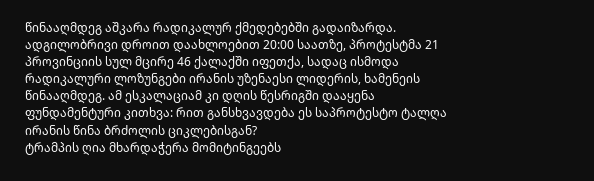წინააღმდეგ აშკარა რადიკალურ ქმედებებში გადაიზარდა.
ადგილობრივი დროით დაახლოებით 20:00 საათზე, პროტესტმა 21 პროვინციის სულ მცირე 46 ქალაქში იფეთქა, სადაც ისმოდა რადიკალური ლოზუნგები ირანის უზენაესი ლიდერის, ხამენეის წინააღმდეგ. ამ ესკალაციამ კი დღის წესრიგში დააყენა ფუნდამენტური კითხვა: რით განსხვავდება ეს საპროტესტო ტალღა ირანის წინა ბრძოლის ციკლებისგან?
ტრამპის ღია მხარდაჭერა მომიტინგეებს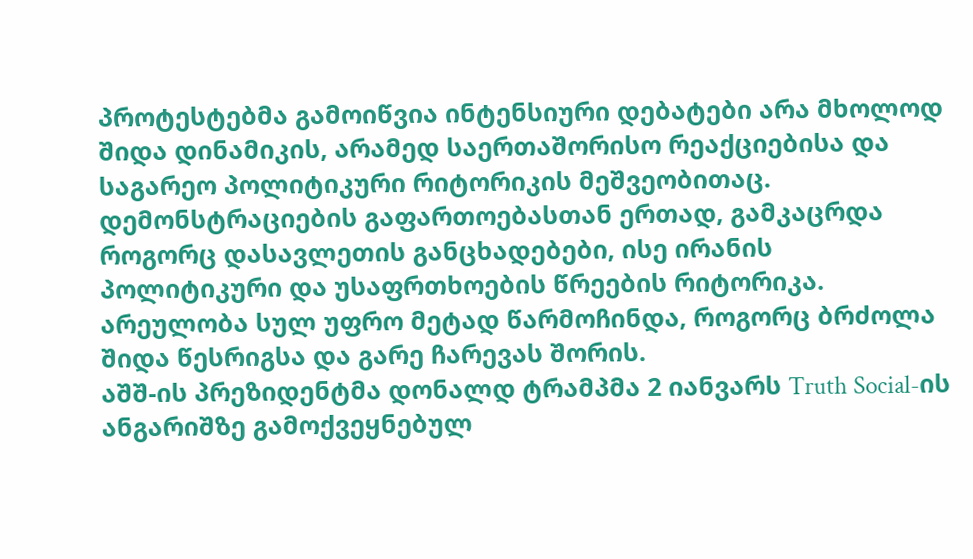პროტესტებმა გამოიწვია ინტენსიური დებატები არა მხოლოდ შიდა დინამიკის, არამედ საერთაშორისო რეაქციებისა და საგარეო პოლიტიკური რიტორიკის მეშვეობითაც.
დემონსტრაციების გაფართოებასთან ერთად, გამკაცრდა როგორც დასავლეთის განცხადებები, ისე ირანის პოლიტიკური და უსაფრთხოების წრეების რიტორიკა. არეულობა სულ უფრო მეტად წარმოჩინდა, როგორც ბრძოლა შიდა წესრიგსა და გარე ჩარევას შორის.
აშშ-ის პრეზიდენტმა დონალდ ტრამპმა 2 იანვარს Truth Social-ის ანგარიშზე გამოქვეყნებულ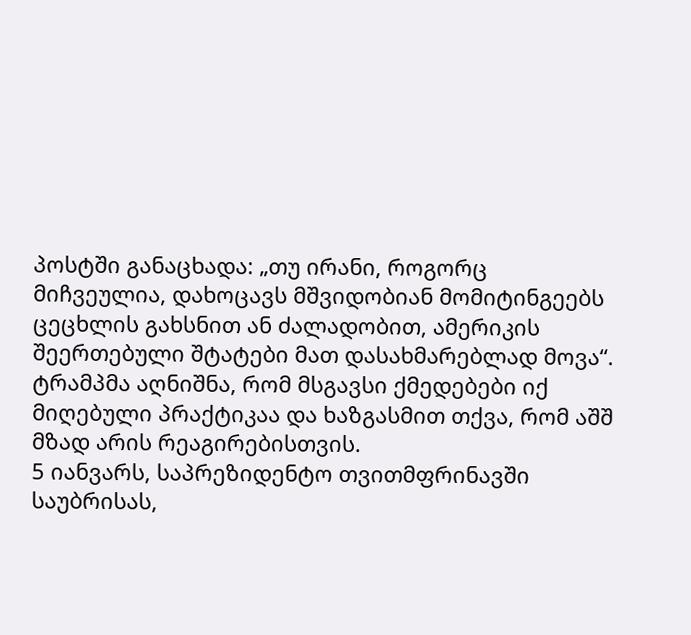პოსტში განაცხადა: „თუ ირანი, როგორც მიჩვეულია, დახოცავს მშვიდობიან მომიტინგეებს ცეცხლის გახსნით ან ძალადობით, ამერიკის შეერთებული შტატები მათ დასახმარებლად მოვა“. ტრამპმა აღნიშნა, რომ მსგავსი ქმედებები იქ მიღებული პრაქტიკაა და ხაზგასმით თქვა, რომ აშშ მზად არის რეაგირებისთვის.
5 იანვარს, საპრეზიდენტო თვითმფრინავში საუბრისას,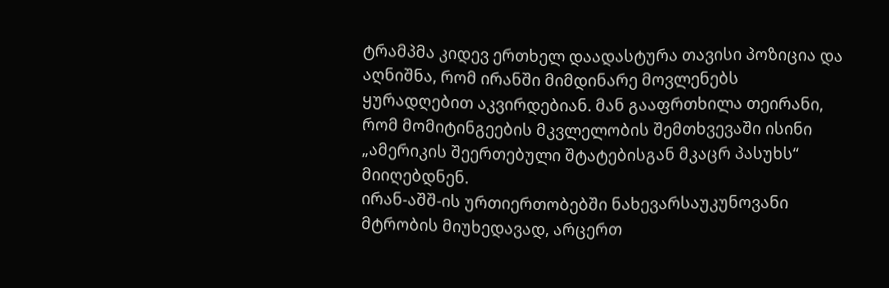ტრამპმა კიდევ ერთხელ დაადასტურა თავისი პოზიცია და აღნიშნა, რომ ირანში მიმდინარე მოვლენებს ყურადღებით აკვირდებიან. მან გააფრთხილა თეირანი, რომ მომიტინგეების მკვლელობის შემთხვევაში ისინი „ამერიკის შეერთებული შტატებისგან მკაცრ პასუხს“ მიიღებდნენ.
ირან-აშშ-ის ურთიერთობებში ნახევარსაუკუნოვანი მტრობის მიუხედავად, არცერთ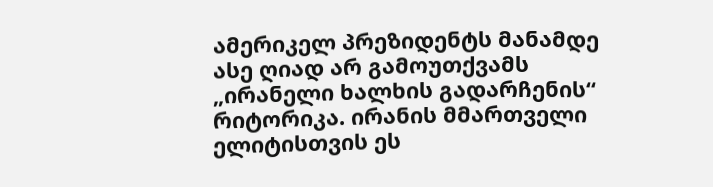ამერიკელ პრეზიდენტს მანამდე ასე ღიად არ გამოუთქვამს „ირანელი ხალხის გადარჩენის“ რიტორიკა. ირანის მმართველი ელიტისთვის ეს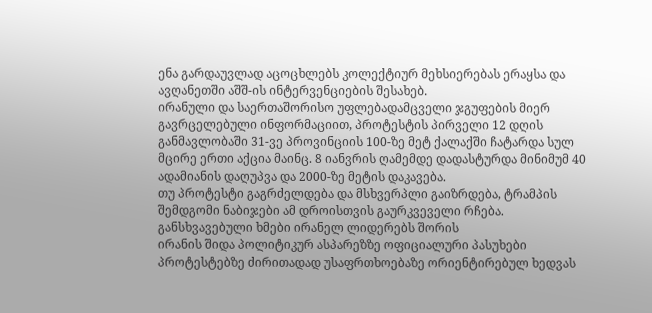ენა გარდაუვლად აცოცხლებს კოლექტიურ მეხსიერებას ერაყსა და ავღანეთში აშშ-ის ინტერვენციების შესახებ.
ირანული და საერთაშორისო უფლებადამცველი ჯგუფების მიერ გავრცელებული ინფორმაციით, პროტესტის პირველი 12 დღის განმავლობაში 31-ვე პროვინციის 100-ზე მეტ ქალაქში ჩატარდა სულ მცირე ერთი აქცია მაინც. 8 იანვრის ღამემდე დადასტურდა მინიმუმ 40 ადამიანის დაღუპვა და 2000-ზე მეტის დაკავება.
თუ პროტესტი გაგრძელდება და მსხვერპლი გაიზრდება, ტრამპის შემდგომი ნაბიჯები ამ დროისთვის გაურკვეველი რჩება.
განსხვავებული ხმები ირანელ ლიდერებს შორის
ირანის შიდა პოლიტიკურ ასპარეზზე ოფიციალური პასუხები პროტესტებზე ძირითადად უსაფრთხოებაზე ორიენტირებულ ხედვას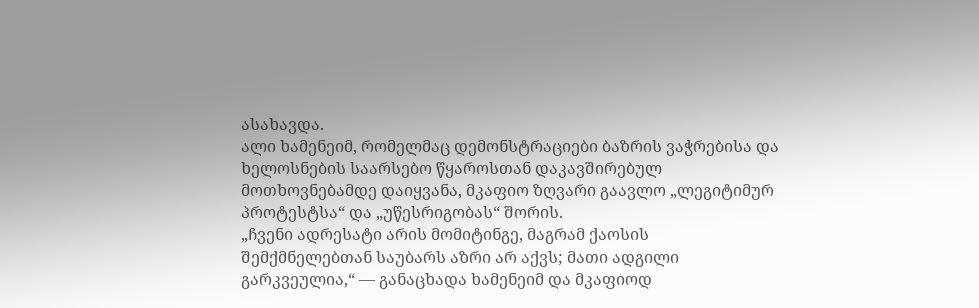ასახავდა.
ალი ხამენეიმ, რომელმაც დემონსტრაციები ბაზრის ვაჭრებისა და ხელოსნების საარსებო წყაროსთან დაკავშირებულ მოთხოვნებამდე დაიყვანა, მკაფიო ზღვარი გაავლო „ლეგიტიმურ პროტესტსა“ და „უწესრიგობას“ შორის.
„ჩვენი ადრესატი არის მომიტინგე, მაგრამ ქაოსის შემქმნელებთან საუბარს აზრი არ აქვს; მათი ადგილი გარკვეულია,“ — განაცხადა ხამენეიმ და მკაფიოდ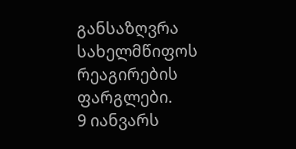განსაზღვრა სახელმწიფოს რეაგირების ფარგლები.
9 იანვარს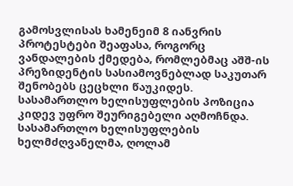გამოსვლისას ხამენეიმ 8 იანვრის პროტესტები შეაფასა, როგორც ვანდალების ქმედება, რომლებმაც აშშ-ის პრეზიდენტის სასიამოვნებლად საკუთარ შენობებს ცეცხლი წაუკიდეს.
სასამართლო ხელისუფლების პოზიცია კიდევ უფრო შეურიგებელი აღმოჩნდა. სასამართლო ხელისუფლების ხელმძღვანელმა, ღოლამ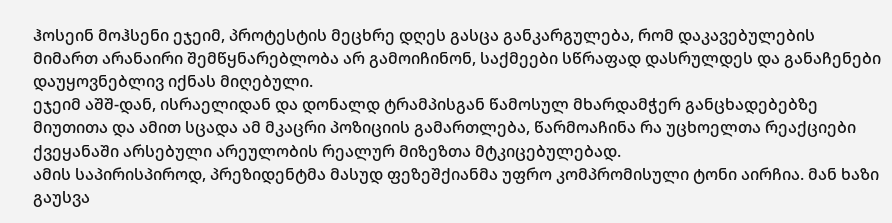ჰოსეინ მოჰსენი ეჯეიმ, პროტესტის მეცხრე დღეს გასცა განკარგულება, რომ დაკავებულების მიმართ არანაირი შემწყნარებლობა არ გამოიჩინონ, საქმეები სწრაფად დასრულდეს და განაჩენები დაუყოვნებლივ იქნას მიღებული.
ეჯეიმ აშშ-დან, ისრაელიდან და დონალდ ტრამპისგან წამოსულ მხარდამჭერ განცხადებებზე მიუთითა და ამით სცადა ამ მკაცრი პოზიციის გამართლება, წარმოაჩინა რა უცხოელთა რეაქციები ქვეყანაში არსებული არეულობის რეალურ მიზეზთა მტკიცებულებად.
ამის საპირისპიროდ, პრეზიდენტმა მასუდ ფეზეშქიანმა უფრო კომპრომისული ტონი აირჩია. მან ხაზი გაუსვა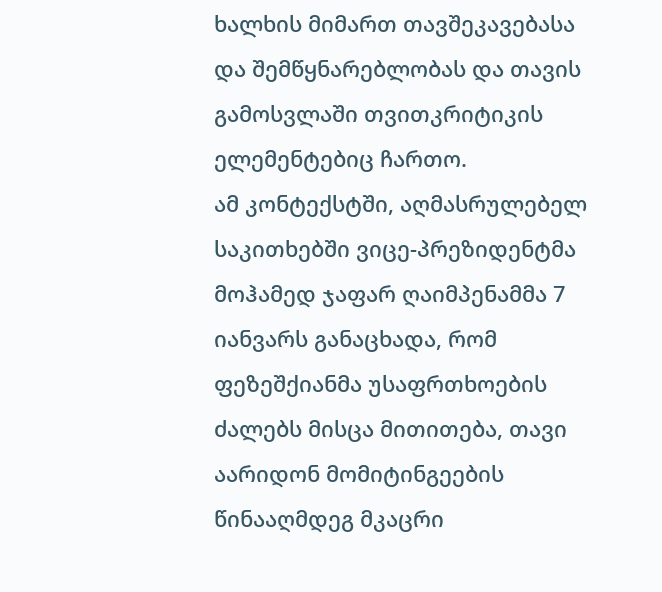ხალხის მიმართ თავშეკავებასა და შემწყნარებლობას და თავის გამოსვლაში თვითკრიტიკის ელემენტებიც ჩართო.
ამ კონტექსტში, აღმასრულებელ საკითხებში ვიცე-პრეზიდენტმა მოჰამედ ჯაფარ ღაიმპენამმა 7 იანვარს განაცხადა, რომ ფეზეშქიანმა უსაფრთხოების ძალებს მისცა მითითება, თავი აარიდონ მომიტინგეების წინააღმდეგ მკაცრი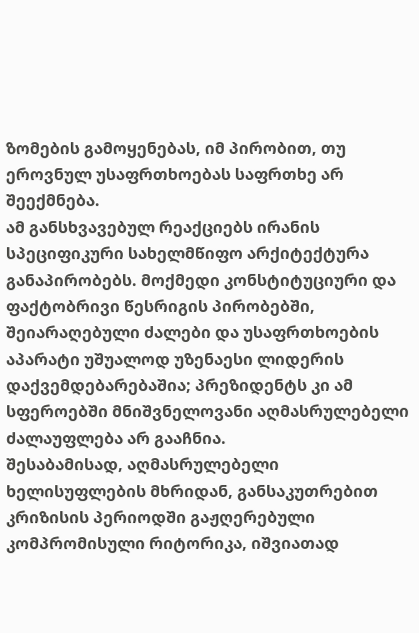ზომების გამოყენებას, იმ პირობით, თუ ეროვნულ უსაფრთხოებას საფრთხე არ შეექმნება.
ამ განსხვავებულ რეაქციებს ირანის სპეციფიკური სახელმწიფო არქიტექტურა განაპირობებს. მოქმედი კონსტიტუციური და ფაქტობრივი წესრიგის პირობებში, შეიარაღებული ძალები და უსაფრთხოების აპარატი უშუალოდ უზენაესი ლიდერის დაქვემდებარებაშია; პრეზიდენტს კი ამ სფეროებში მნიშვნელოვანი აღმასრულებელი ძალაუფლება არ გააჩნია.
შესაბამისად, აღმასრულებელი ხელისუფლების მხრიდან, განსაკუთრებით კრიზისის პერიოდში გაჟღერებული კომპრომისული რიტორიკა, იშვიათად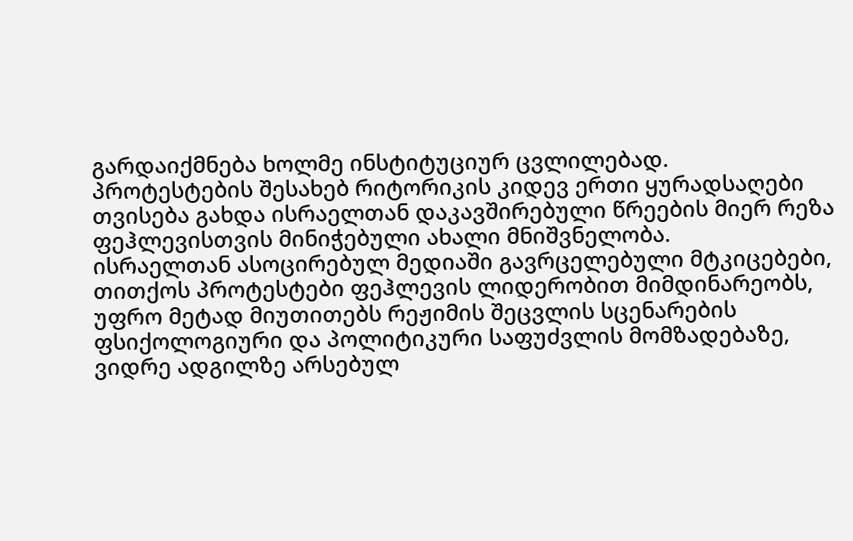გარდაიქმნება ხოლმე ინსტიტუციურ ცვლილებად.
პროტესტების შესახებ რიტორიკის კიდევ ერთი ყურადსაღები თვისება გახდა ისრაელთან დაკავშირებული წრეების მიერ რეზა ფეჰლევისთვის მინიჭებული ახალი მნიშვნელობა.
ისრაელთან ასოცირებულ მედიაში გავრცელებული მტკიცებები, თითქოს პროტესტები ფეჰლევის ლიდერობით მიმდინარეობს, უფრო მეტად მიუთითებს რეჟიმის შეცვლის სცენარების ფსიქოლოგიური და პოლიტიკური საფუძვლის მომზადებაზე, ვიდრე ადგილზე არსებულ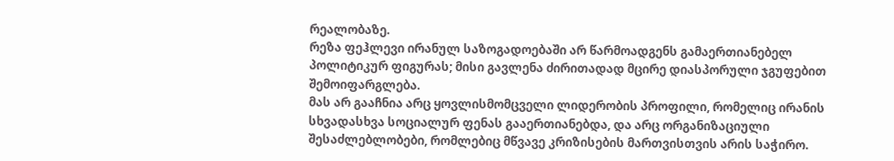რეალობაზე.
რეზა ფეჰლევი ირანულ საზოგადოებაში არ წარმოადგენს გამაერთიანებელ პოლიტიკურ ფიგურას; მისი გავლენა ძირითადად მცირე დიასპორული ჯგუფებით შემოიფარგლება.
მას არ გააჩნია არც ყოვლისმომცველი ლიდერობის პროფილი, რომელიც ირანის სხვადასხვა სოციალურ ფენას გააერთიანებდა, და არც ორგანიზაციული შესაძლებლობები, რომლებიც მწვავე კრიზისების მართვისთვის არის საჭირო.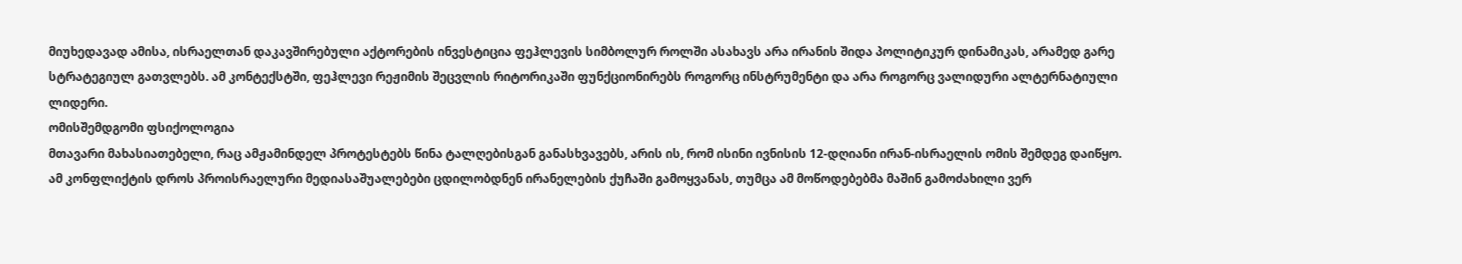მიუხედავად ამისა, ისრაელთან დაკავშირებული აქტორების ინვესტიცია ფეჰლევის სიმბოლურ როლში ასახავს არა ირანის შიდა პოლიტიკურ დინამიკას, არამედ გარე სტრატეგიულ გათვლებს. ამ კონტექსტში, ფეჰლევი რეჟიმის შეცვლის რიტორიკაში ფუნქციონირებს როგორც ინსტრუმენტი და არა როგორც ვალიდური ალტერნატიული ლიდერი.
ომისშემდგომი ფსიქოლოგია
მთავარი მახასიათებელი, რაც ამჟამინდელ პროტესტებს წინა ტალღებისგან განასხვავებს, არის ის, რომ ისინი ივნისის 12-დღიანი ირან-ისრაელის ომის შემდეგ დაიწყო.
ამ კონფლიქტის დროს პროისრაელური მედიასაშუალებები ცდილობდნენ ირანელების ქუჩაში გამოყვანას, თუმცა ამ მოწოდებებმა მაშინ გამოძახილი ვერ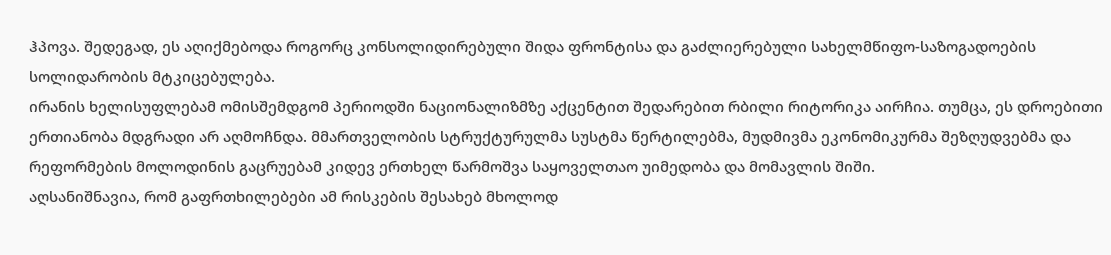ჰპოვა. შედეგად, ეს აღიქმებოდა როგორც კონსოლიდირებული შიდა ფრონტისა და გაძლიერებული სახელმწიფო-საზოგადოების სოლიდარობის მტკიცებულება.
ირანის ხელისუფლებამ ომისშემდგომ პერიოდში ნაციონალიზმზე აქცენტით შედარებით რბილი რიტორიკა აირჩია. თუმცა, ეს დროებითი ერთიანობა მდგრადი არ აღმოჩნდა. მმართველობის სტრუქტურულმა სუსტმა წერტილებმა, მუდმივმა ეკონომიკურმა შეზღუდვებმა და რეფორმების მოლოდინის გაცრუებამ კიდევ ერთხელ წარმოშვა საყოველთაო უიმედობა და მომავლის შიში.
აღსანიშნავია, რომ გაფრთხილებები ამ რისკების შესახებ მხოლოდ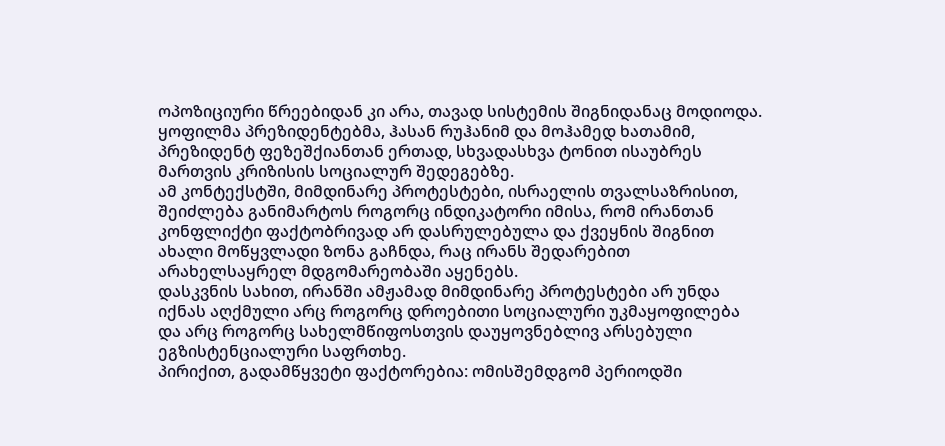ოპოზიციური წრეებიდან კი არა, თავად სისტემის შიგნიდანაც მოდიოდა. ყოფილმა პრეზიდენტებმა, ჰასან რუჰანიმ და მოჰამედ ხათამიმ, პრეზიდენტ ფეზეშქიანთან ერთად, სხვადასხვა ტონით ისაუბრეს მართვის კრიზისის სოციალურ შედეგებზე.
ამ კონტექსტში, მიმდინარე პროტესტები, ისრაელის თვალსაზრისით, შეიძლება განიმარტოს როგორც ინდიკატორი იმისა, რომ ირანთან კონფლიქტი ფაქტობრივად არ დასრულებულა და ქვეყნის შიგნით ახალი მოწყვლადი ზონა გაჩნდა, რაც ირანს შედარებით არახელსაყრელ მდგომარეობაში აყენებს.
დასკვნის სახით, ირანში ამჟამად მიმდინარე პროტესტები არ უნდა იქნას აღქმული არც როგორც დროებითი სოციალური უკმაყოფილება და არც როგორც სახელმწიფოსთვის დაუყოვნებლივ არსებული ეგზისტენციალური საფრთხე.
პირიქით, გადამწყვეტი ფაქტორებია: ომისშემდგომ პერიოდში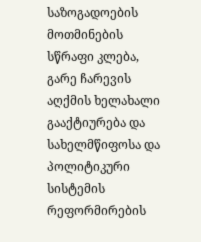საზოგადოების მოთმინების სწრაფი კლება, გარე ჩარევის აღქმის ხელახალი გააქტიურება და სახელმწიფოსა და პოლიტიკური სისტემის რეფორმირების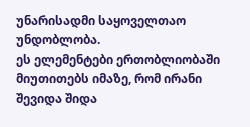უნარისადმი საყოველთაო უნდობლობა.
ეს ელემენტები ერთობლიობაში მიუთითებს იმაზე, რომ ირანი შევიდა შიდა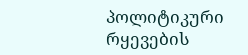პოლიტიკური რყევების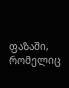ფაზაში, რომელიც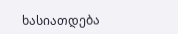ხასიათდება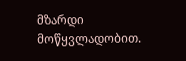მზარდი მოწყვლადობით.